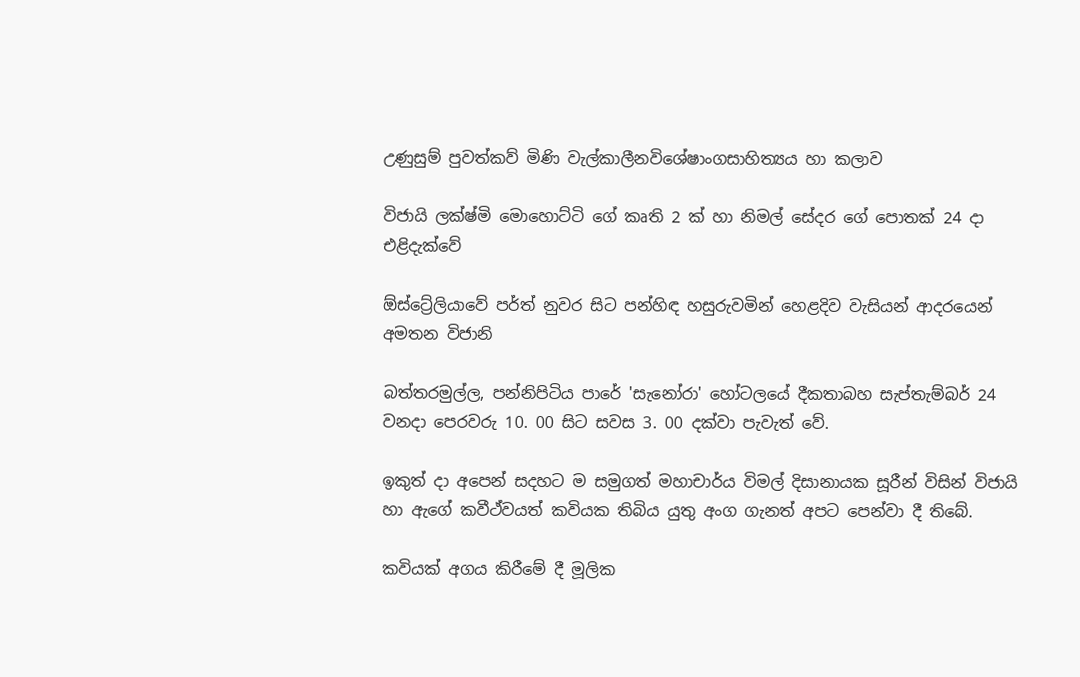උණුසුම් පුවත්කව් මිණි වැල්කාලීනවිශේෂාංගසාහිත්‍යය හා කලාව

විජායි ලක්ෂ්මි මොහොට්ටි ගේ කෘති 2 ක් හා නිමල් සේදර ගේ පොතක් 24 දා එළිදැක්වේ

ඕස්ට්‍රේලියාවේ පර්ත් නුවර සිට පන්හිඳ හසුරුවමින් හෙළදිව වැසියන් ආදරයෙන් අමතන විජානි

බත්තරමුල්ල, පන්නිපිටිය පාරේ 'සැනෝරා' හෝටලයේ දීකතාබහ සැප්තැම්බර් 24 වනදා පෙරවරු 10. 00 සිට සවස 3. 00 දක්වා පැවැත් වේ.

ඉකුත් දා අපෙන් සදහට ම සමුගත් මහාචාර්ය විමල් දිසානායක සූරීන් විසින් විජායි හා ඇගේ කවීථ්වයත් කවියක තිබිය යුතු අංග ගැනත් අපට පෙන්වා දී තිබේ.

කවියක් අගය කිරීමේ දී මූලික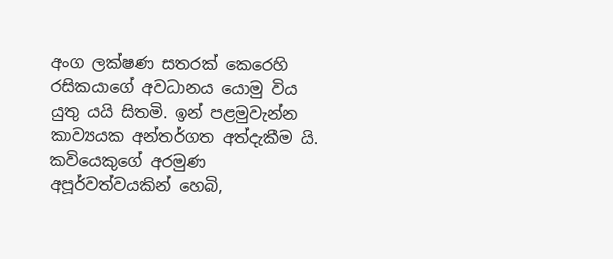අංග ලක්ෂණ සතරක් කෙරෙහි රසිකයාගේ අවධානය යොමු විය යුතු යයි සිතමි. ඉන් පළමුවැන්න කාව්‍යයක අන්තර්ගත අත්දැකීම යි. කවියෙකුගේ අරමුණ අපූර්වත්වයකින් හෙබි,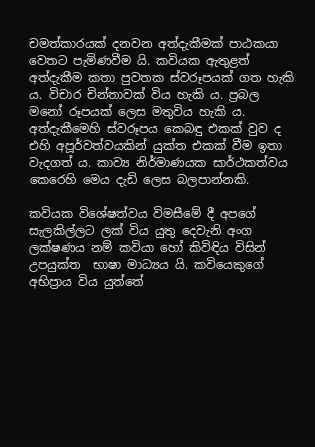චමත්කාරයක් දනවන අත්දැකීමක් පාඨකයා වෙතට පැමිණවීම යි. කවියක ඇතුළත් අත්දැකීම කතා පුවතක ස්වරූපයක් ගත හැකි ය. විචාර චින්තාවක් විය හැකි ය. ප්‍රබල මනෝ රූපයක් ලෙස මතුවිය හැකි ය. අත්දැකීමෙහි ස්වරූපය කෙබඳු එකක් වුව ද එහි අපූර්වත්වයකින් යුක්ත එකක් වීම ඉතා වැදගත් ය. කාව්‍ය නිර්මාණයක සාර්ථකත්වය කෙරෙහි මෙය දැඩි ලෙස බලපාන්නකි.

කවියක විශේෂත්වය විමසීමේ දී අපගේ සැලකිල්ලට ලක් විය යුතු දෙවැනි අංග ලක්ෂණය නම් කවියා හෝ කිවිඳිය විසින් උපයුක්ත  භාෂා මාධ්‍යය යි. කවියෙකුගේ අභිප්‍රාය විය යුත්තේ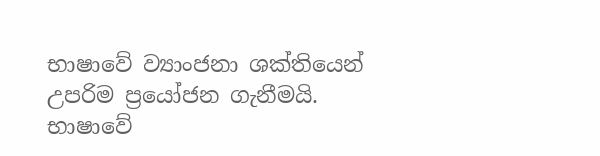භාෂාවේ ව්‍යාංජනා ශක්තියෙන් උපරිම ප්‍රයෝජන ගැනීමයි. භාෂාවේ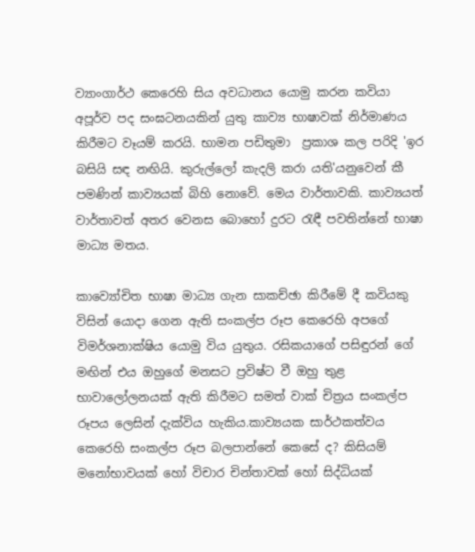ව්‍යාංගාර්ථ කෙරෙහි සිය අවධානය යොමු කරන කවියා අපූර්ව පද සංඝටනයකින් යුතු කාව්‍ය භාෂාවක් නිර්මාණය කිරීමට වෑයම් කරයි. භාමන පඩිතුමා  ප්‍රකාශ කල පරිදි 'ඉර බසියි සඳ නඟියි. කුරුල්ලෝ කැදලි කරා යති'යනුවෙන් කී පමණින් කාව්‍යයක් බිහි නොවේ. මෙය වාර්තාවකි. කාව්‍යයත් වාර්තාවත් අතර වෙනස බොහෝ දුරට රැඳී පවතින්නේ භාෂා මාධ්‍ය මතය.

කාව්‍යෝචිත භාෂා මාධ්‍ය ගැන සාකච්ඡා කිරීමේ දී කවියකු විසින් යොදා ගෙන ඇති සංකල්ප රූප කෙරෙහි අපගේ විමර්ශනාක්ෂිය යොමු විය යුතුය. රසිකයාගේ පසිඳුරන් ගේ මඟින් එය ඔහුගේ මනසට ප්‍රවිෂ්ට වී ඔහු තුළ භාවාලෝලනයක් ඇති කිරීමට සමත් වාක් චිත්‍රය සංකල්ප රූපය ලෙසින් දැක්විය හැකිය.කාව්‍යයක සාර්ථකත්වය කෙරෙහි සංකල්ප රූප බලපාන්නේ කෙසේ ද? කිසියම් මනෝභාවයක් හෝ විචාර චින්තාවක් හෝ සිද්ධියක්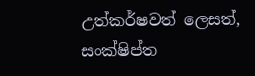උත්කර්ෂවත් ලෙසත්, සංක්ෂිප්ත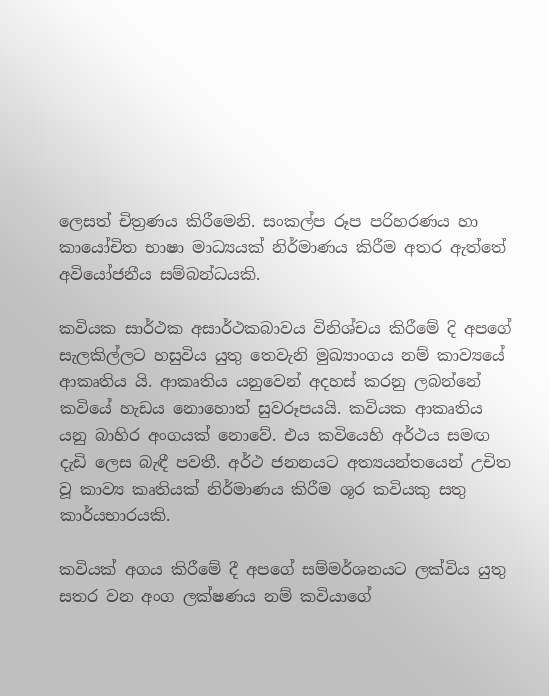ලෙසත් චිත්‍රණය කිරීමෙනි. සංකල්ප රූප පරිහරණය හා කායෝචිත භාෂා මාධ්‍යයක් නිර්මාණය කිරීම අතර ඇත්තේ අවියෝජනීය සම්බන්ධයකි.

කවියක සාර්ථක අසාර්ථකබාවය විනිශ්චය කිරීමේ දි අපගේ සැලකිල්ලට හසුවිය යුතු තෙවැනි මුඛ්‍යාංගය නම් කාව්‍යයේ ආකෘතිය යි. ආකෘතිය යනුවෙන් අදහස් කරනු ලබන්නේ කවියේ හැඩය නොහොත් සුවරූපයයි. කවියක ආකෘතිය යනු බාහිර අංගයක් නොවේ. එය කවියෙහි අර්ථය සමඟ දැඩි ලෙස බැඳී පවතී. අර්ථ ජනනයට අත්‍යයන්තයෙන් උචිත වූ කාව්‍ය කෘතියක් නිර්මාණය කිරීම ශූර කවියකු සතු කාර්යභාරයකි.

කවියක් අගය කිරීමේ දී අපගේ සම්මර්ශනයට ලක්විය යුතු සතර වන අංග ලක්ෂණය නම් කවියාගේ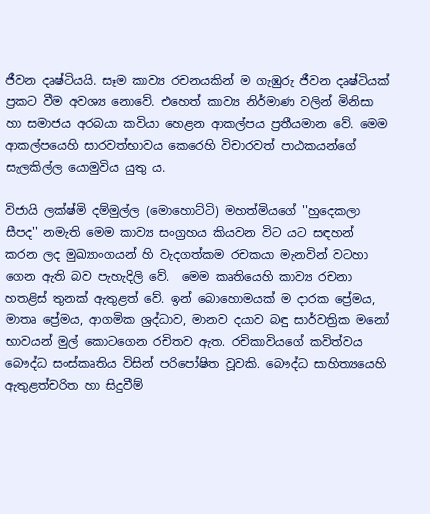ජීවන දෘෂ්ටියයි. සෑම කාව්‍ය රචනයකින් ම ගැඹුරු ජීවන දෘෂ්ටියක් ප්‍රකට වීම අවශ්‍ය නොවේ. එහෙත් කාව්‍ය නිර්මාණ වලින් මිනිසා හා සමාජය අරබයා කවියා හෙළන ආකල්පය ප්‍රතීයමාන වේ. මෙම ආකල්පයෙහි සාරවත්භාවය කෙරෙහි විචාරවත් පාඨකයන්ගේ සැලකිල්ල යොමුවිය යුතු ය.

විජායි ලක්ෂ්මි දම්මුල්ල (මොහොට්ටි) මහත්මියගේ ''හුදෙකලා සීපද'' නමැති මෙම කාව්‍ය සංග්‍රහය කියවන විට යට සඳහන් කරන ලද මුඛ්‍යාංගයන් හි වැදගත්කම රචකයා මැනවින් වටහා ගෙන ඇති බව පැහැදිලි වේ.  මෙම කෘතියෙහි කාව්‍ය රචනා හතළිස් තුනක් ඇතුළත් වේ. ඉන් බොහොමයක් ම දාරක ප්‍රේමය, මාතෘ ප්‍රේමය, ආගමික ශ්‍රද්ධාව, මානව දයාව බඳු සාර්වත්‍රික මනෝ භාවයන් මුල් කොටගෙන රචිතව ඇත. රචිකාවියගේ කවිත්වය බෞද්ධ සංස්කෘතිය විසින් පරිපෝෂිත වූවකි. බෞද්ධ සාහිත්‍යයෙහි ඇතුළත්චරිත හා සිදුවීම්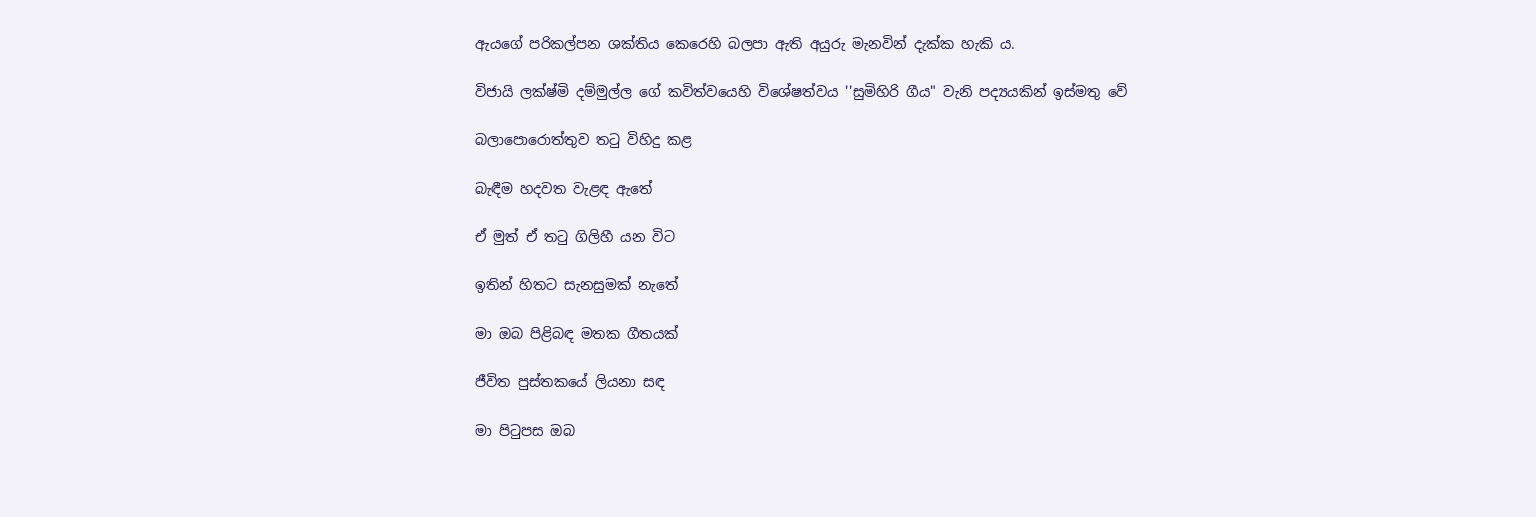ඇයගේ පරිකල්පන ශක්තිය කෙරෙහි බලපා ඇති අයුරු මැනවින් දැක්ක හැකි ය.

විජායි ලක්ෂ්මි දම්මුල්ල ගේ කවිත්වයෙහි විශේෂත්වය ''සුමිහිරි ගීය" වැනි පද්‍යයකින් ඉස්මතු වේ

බලාපොරොත්තුව තටු විහිදු කළ

බැඳීම හදවත වැළඳ ඇතේ

ඒ මුත් ඒ තටු ගිලිහී යන විට

ඉතින් හිතට සැනසුමක් නැතේ

මා ඔබ පිළිබඳ මතක ගීතයක්

ජීවිත පුස්තකයේ ලියනා සඳ

මා පිටුපස ඔබ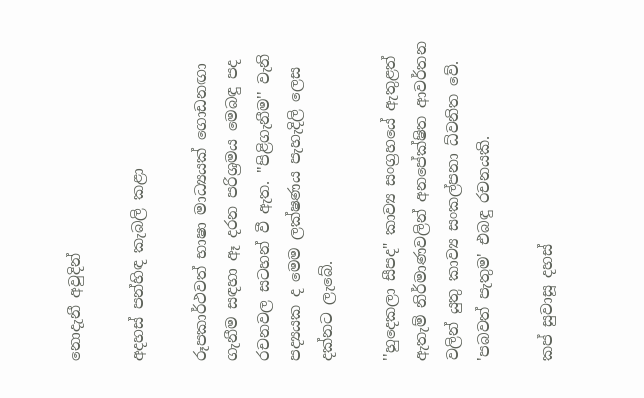නොදැනී අවුදින්

අදහස් පන්හිඳ කැබලි කළා

රූපකාර්ථවත් භාෂා මාධ්‍යයක් ගොඩනඟා ගැනීම සඳහා ඈ දරන පරිශ්‍රමය මෙබඳු පද රචනවල සටහන් වී ඇත. ''පිළිගැනීම'' වැනි පද්‍යයක ද මෙම ලක්ෂණය පැහැදිලි ලෙස දක්නට ලැබේ.

''හුදෙකලා සීපද" කාව්‍ය සංග්‍රහයේ ඇතුළත් ඇතැම් නිර්මාණවලින් අනපේක්ෂිත ආවර්තන වලින් යුතු කාව්‍ය සංකල්පනා ධ්වනිත වේ. 'පබවත් පැතුම' එබඳු රචනයකි.

කප් සුවාසූ දහස්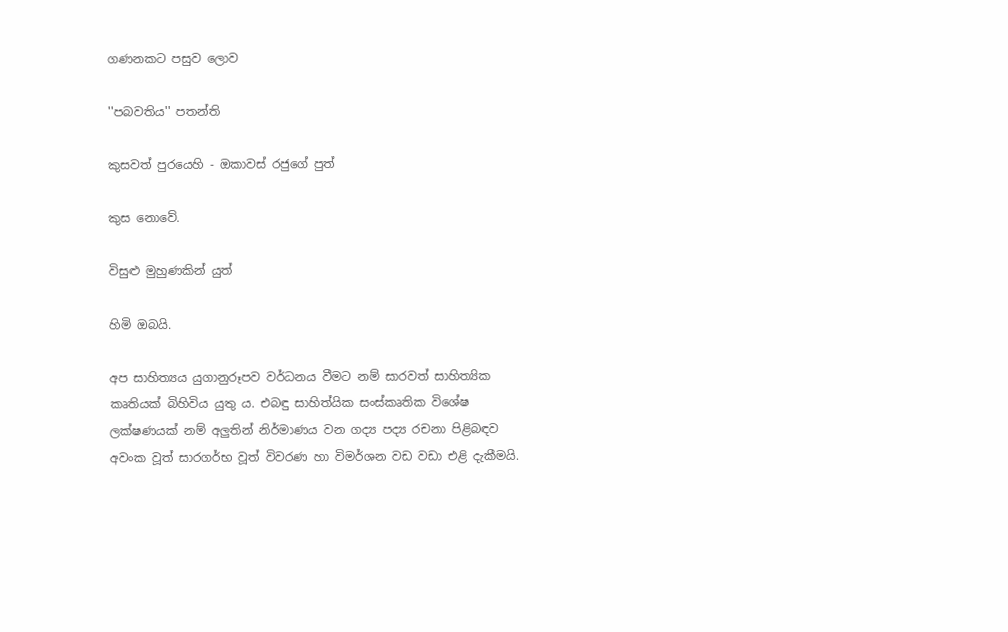ගණනකට පසුව ලොව

''පබවතිය'' පතන්ති

කුසවත් පුරයෙහි - ඔකාවස් රජුගේ පුත්

කුස නොවේ.

විසුළු මුහුණකින් යුත්

හිමි ඔබයි.

අප සාහිත්‍යය යුගානුරූපව වර්ධනය වීමට නම් සාරවත් සාහිත්‍යික කෘතියක් බිහිවිය යුතු ය. එබඳු සාහිත්යික සංස්කෘතික විශේෂ ලක්ෂණයක් නම් අලුතින් නිර්මාණය වන ගද්‍ය පද්‍ය රචනා පිළිබඳව අවංක වූත් සාරගර්භ වූත් විවරණ හා විමර්ශන වඩ වඩා එළි දැකීමයි.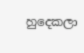හුදෙකලා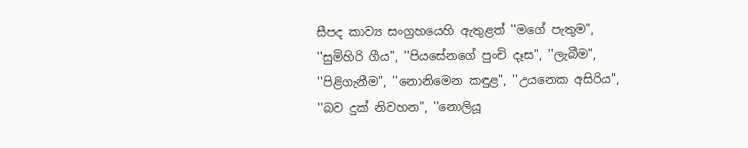සීපද කාව්‍ය සංග්‍රහයෙහි ඇතුළත් ''මගේ පැතුම", ''සුමිහිරි ගීය", ''පියසේනගේ පුංචි දෑස", ''ලැබීම", ''පිළිගැනීම", ''නොනිමෙන කඳුළ", ''උයනෙක අසිරිය", ''බව දුක් නිවහන", ''නොලියූ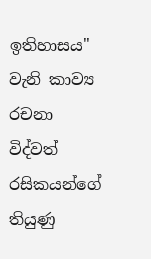ඉතිහාසය" වැනි කාව්‍ය රචනා විද්වත් රසිකයන්ගේ තියුණු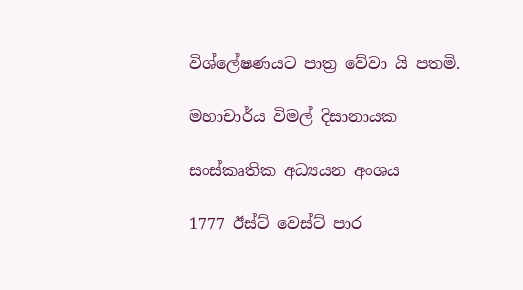විශ්ලේෂණයට පාත්‍ර වේවා යි පතමි.

මහාචාර්ය විමල් දිසානායක

සංස්කෘතික අධ්‍යයන අංශය

1777 ඊස්ට් වෙස්ට් පාර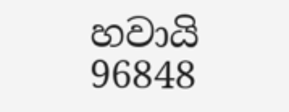හවායි 96848